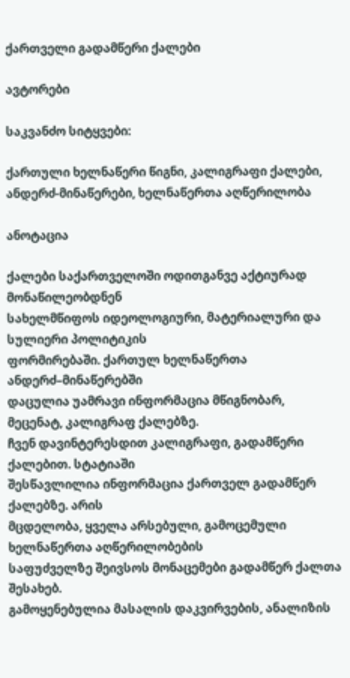ქართველი გადამწერი ქალები

ავტორები

საკვანძო სიტყვები:

ქართული ხელნაწერი წიგნი, კალიგრაფი ქალები, ანდერძ-მინაწერები, ხელნაწერთა აღწერილობა

ანოტაცია

ქალები საქართველოში ოდითგანვე აქტიურად მონაწილეობდნენ
სახელმწიფოს იდეოლოგიური, მატერიალური და სულიერი პოლიტიკის
ფორმირებაში. ქართულ ხელნაწერთა ანდერძ–მინაწერებში
დაცულია უამრავი ინფორმაცია მწიგნობარ, მეცენატ, კალიგრაფ ქალებზე.
ჩვენ დავინტერესდით კალიგრაფი, გადამწერი ქალებით. სტატიაში
შესწავლილია ინფორმაცია ქართველ გადამწერ ქალებზე. არის
მცდელობა, ყველა არსებული, გამოცემული ხელნაწერთა აღწერილობების
საფუძველზე შეივსოს მონაცემები გადამწერ ქალთა შესახებ.
გამოყენებულია მასალის დაკვირვების, ანალიზის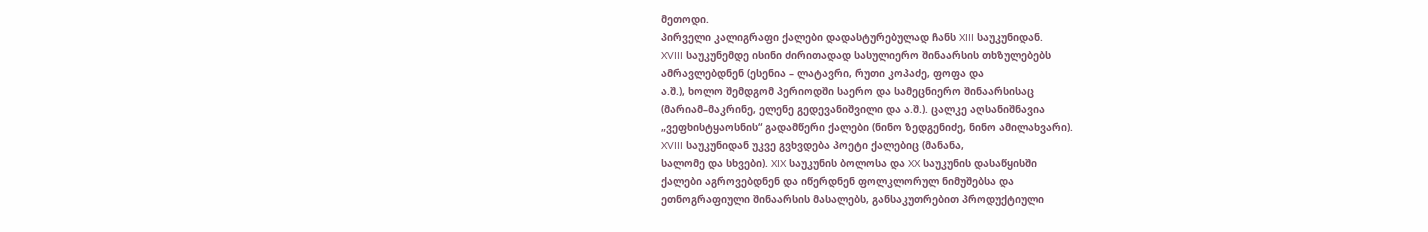მეთოდი.
პირველი კალიგრაფი ქალები დადასტურებულად ჩანს XIII საუკუნიდან.
XVIII საუკუნემდე ისინი ძირითადად სასულიერო შინაარსის თხზულებებს
ამრავლებდნენ (ესენია – ლატავრი, რუთი კოპაძე, ფოფა და
ა.შ.), ხოლო შემდგომ პერიოდში საერო და სამეცნიერო შინაარსისაც
(მარიამ–მაკრინე, ელენე გედევანიშვილი და ა.შ.). ცალკე აღსანიშნავია
„ვეფხისტყაოსნის“ გადამწერი ქალები (ნინო ზედგენიძე, ნინო ამილახვარი).
XVIII საუკუნიდან უკვე გვხვდება პოეტი ქალებიც (მანანა,
სალომე და სხვები). XIX საუკუნის ბოლოსა და XX საუკუნის დასაწყისში
ქალები აგროვებდნენ და იწერდნენ ფოლკლორულ ნიმუშებსა და
ეთნოგრაფიული შინაარსის მასალებს, განსაკუთრებით პროდუქტიული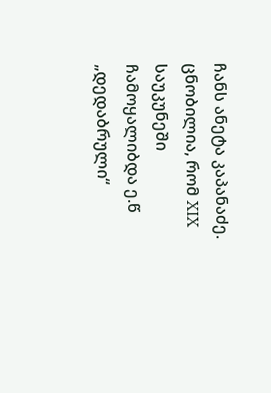ჩანს ანეტა კაპანაძე. ცნობილია, რომ XIX საუკუნეში ჩამოყალიბდა ე.წ
„დედაბრული“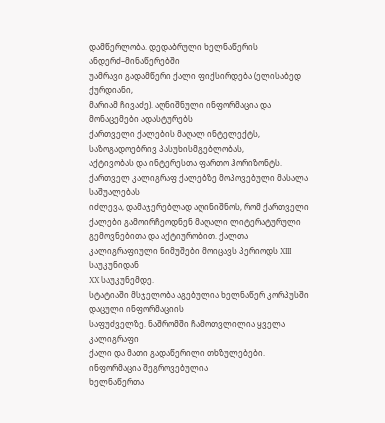დამწერლობა. დედაბრული ხელნაწერის ანდერძ–მინაწერებში
უამრავი გადამწერი ქალი ფიქსირდება (ელისაბედ ქურდიანი,
მარიამ ჩივაძე). აღნიშნული ინფორმაცია და მონაცემები ადასტურებს
ქართველი ქალების მაღალ ინტელექტს, საზოგადოებრივ პასუხისმგებლობას,
აქტივობას და ინტერესთა ფართო ჰორიზონტს.
ქართველ კალიგრაფ ქალებზე მოპოვებული მასალა საშუალებას
იძლევა, დამაჯერებლად აღინიშნოს, რომ ქართველი ქალები გამოირჩეოდნენ მაღალი ლიტერატურული გემოვნებითა და აქტიურობით. ქალთა
კალიგრაფიული ნიმუშები მოიცავს პერიოდს XIII საუკუნიდან
XX საუკუნემდე.
სტატიაში მსჯელობა აგებულია ხელნაწერ კორპუსში დაცული ინფორმაციის
საფუძველზე. ნაშრომში ჩამოთვლილია ყველა კალიგრაფი
ქალი და მათი გადაწერილი თხზულებები. ინფორმაცია შეგროვებულია
ხელნაწერთა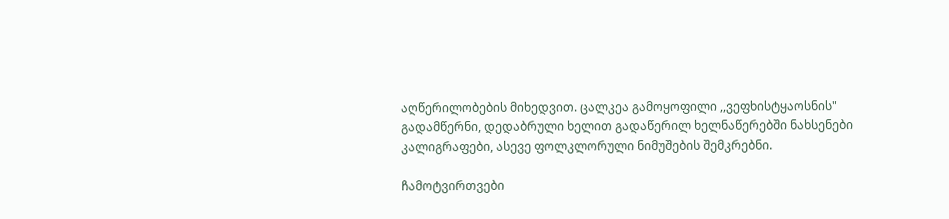აღწერილობების მიხედვით. ცალკეა გამოყოფილი ,,ვეფხისტყაოსნის"
გადამწერნი, დედაბრული ხელით გადაწერილ ხელნაწერებში ნახსენები კალიგრაფები, ასევე ფოლკლორული ნიმუშების შემკრებნი.

ჩამოტვირთვები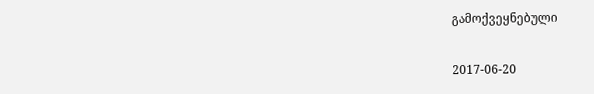გამოქვეყნებული

2017-06-20